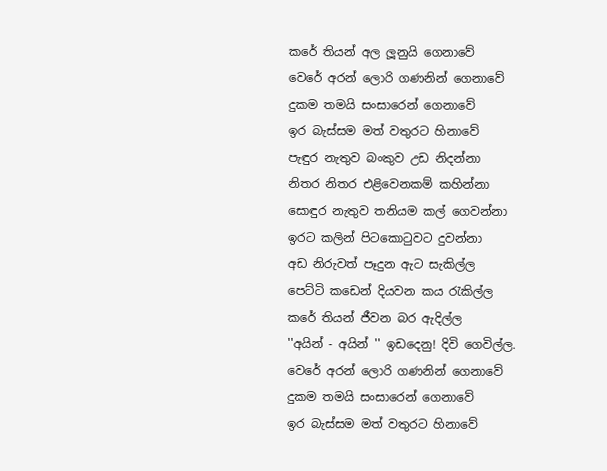කරේ තියන් අල ලූනුයි ගෙනාවේ
වෙරේ අරන් ලොරි ගණනින් ගෙනාවේ
දුකම තමයි සංසාරෙන් ගෙනාවේ
ඉර බැස්සම මත් වතුරට හිනාවේ
පැඳුර නැතුව බංකුව උඩ නිදන්නා
නිතර නිතර එළිවෙනකම් කහින්නා
සොඳුර නැතුව තනියම කල් ගෙවන්නා
ඉරට කලින් පිටකොටුවට දුවන්නා
අඩ නිරුවත් පෑදුන ඇට සැකිල්ල
පෙට්ටි කඩෙන් දියවන කය රැකිල්ල
කරේ තියන් ජීවන බර ඇදිල්ල
''අයින් - අයින් '' ඉඩදෙනු! දිවි ගෙවිල්ල.
වෙරේ අරන් ලොරි ගණනින් ගෙනාවේ
දුකම තමයි සංසාරෙන් ගෙනාවේ
ඉර බැස්සම මත් වතුරට හිනාවේ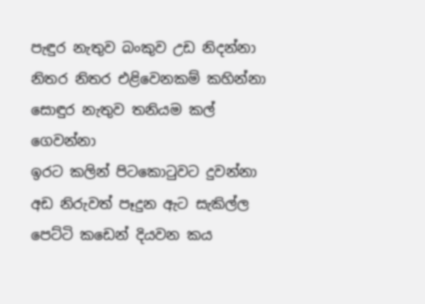පැඳුර නැතුව බංකුව උඩ නිදන්නා
නිතර නිතර එළිවෙනකම් කහින්නා
සොඳුර නැතුව තනියම කල් ගෙවන්නා
ඉරට කලින් පිටකොටුවට දුවන්නා
අඩ නිරුවත් පෑදුන ඇට සැකිල්ල
පෙට්ටි කඩෙන් දියවන කය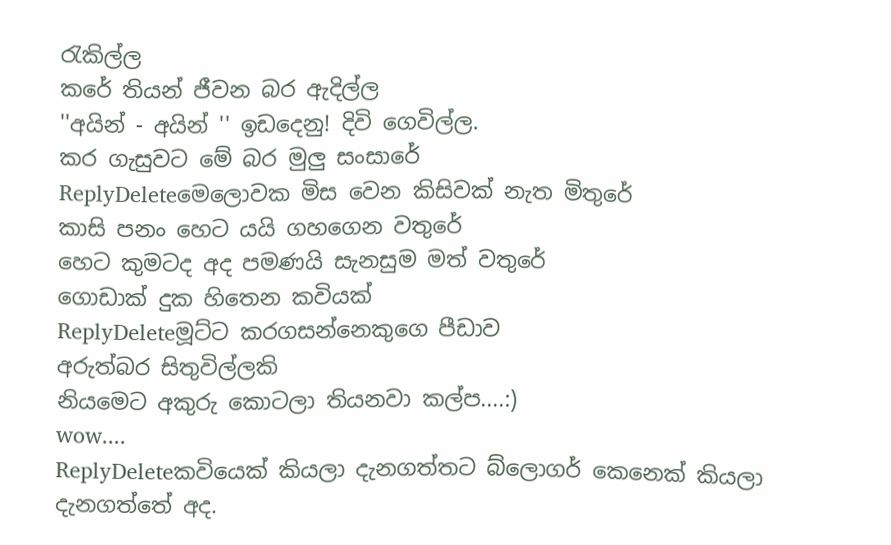රැකිල්ල
කරේ තියන් ජීවන බර ඇදිල්ල
''අයින් - අයින් '' ඉඩදෙනු! දිවි ගෙවිල්ල.
කර ගැසුවට මේ බර මුලු සංසාරේ
ReplyDeleteමෙලොවක මිස වෙන කිසිවක් නැත මිතුරේ
කාසි පනං හෙට යයි ගහගෙන වතුරේ
හෙට කුමටද අද පමණයි සැනසුම මත් වතුරේ
ගොඩාක් දුක හිතෙන කවියක්
ReplyDeleteමූට්ට කරගසන්නෙකුගෙ පීඩාව
අරුත්බර සිතුවිල්ලකි
නියමෙට අකුරු කොටලා තියනවා කල්ප....:)
wow....
ReplyDeleteකවියෙක් කියලා දැනගත්තට බ්ලොගර් කෙනෙක් කියලා දැනගත්තේ අද.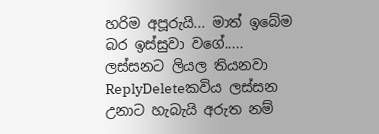හරිම අපූරුයි... මාත් ඉබේම බර ඉස්සුවා වගේ.....
ලස්සනට ලියල තියනවා
ReplyDeleteකවිය ලස්සන උනාට හැබැයි අරුත නම්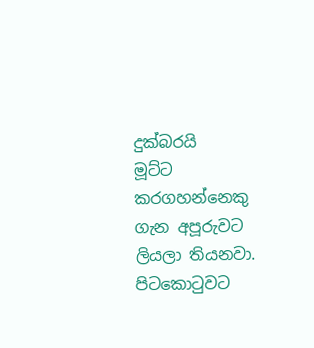දුක්බරයි
මූට්ට කරගහන්නෙකු ගැන අපූරුවට ලියලා තියනවා. පිටකොටුවට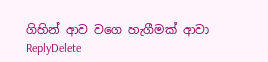ගිහින් ආව වගෙ හැගීමක් ආවා
ReplyDelete